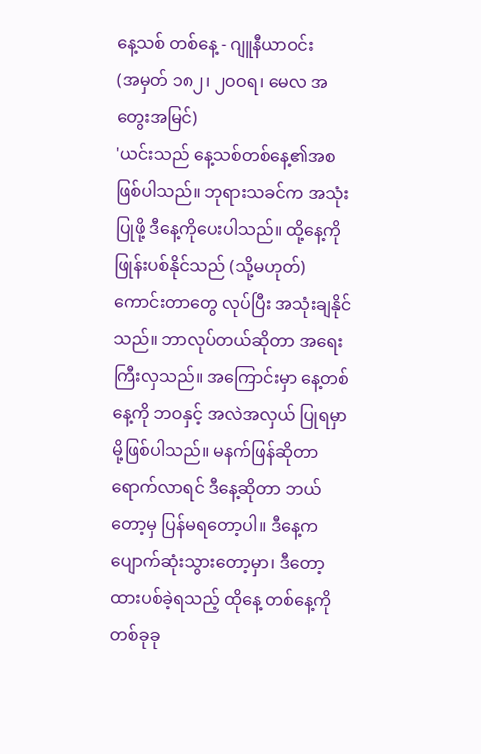နေ့သစ် တစ်နေ့ - ဂျူနီယာဝင်း
(အမှတ် ၁၈၂၊ ၂ဝဝရ၊ မေလ အတွေးအမြင်)
'ယင်းသည် နေ့သစ်တစ်နေ့၏အစ ဖြစ်ပါသည်။ ဘုရားသခင်က အသုံးပြုဖို့ ဒီနေ့ကိုပေးပါသည်။ ထို့နေ့ကို ဖြုန်းပစ်နိုင်သည် (သို့မဟုတ်) ကောင်းတာတွေ လုပ်ပြီး အသုံးချနိုင်သည်။ ဘာလုပ်တယ်ဆိုတာ အရေး ကြီးလှသည်။ အကြောင်းမှာ နေ့တစ်နေ့ကို ဘဝနှင့် အလဲအလှယ် ပြုရမှာမို့ဖြစ်ပါသည်။ မနက်ဖြန်ဆိုတာ ရောက်လာရင် ဒီနေ့ဆိုတာ ဘယ်တော့မှ ပြန်မရတော့ပါ။ ဒီနေ့က ပျောက်ဆုံးသွားတော့မှာ၊ ဒီတော့ထားပစ်ခဲ့ရသည့် ထိုနေ့ တစ်နေ့ကို တစ်ခုခု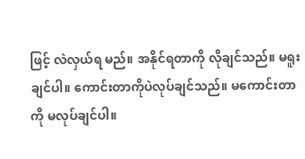ဖြင့် လဲလှယ်ရ မည်။ အနိုင်ရတာကို လိုချင်သည်။ မရူးချင်ပါ။ ကောင်းတာကိုပဲလုပ်ချင်သည်။ မကောင်းတာကို မလုပ်ချင်ပါ။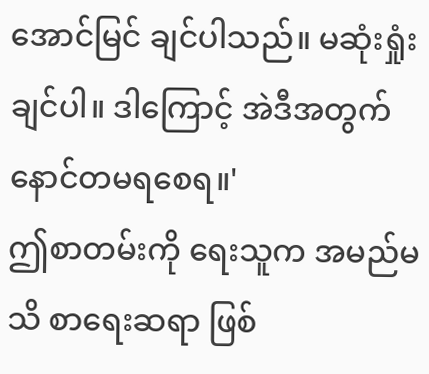အောင်မြင် ချင်ပါသည်။ မဆုံးရှုံးချင်ပါ။ ဒါကြောင့် အဲဒီအတွက် နောင်တမရစေရ။'
ဤစာတမ်းကို ရေးသူက အမည်မသိ စာရေးဆရာ ဖြစ်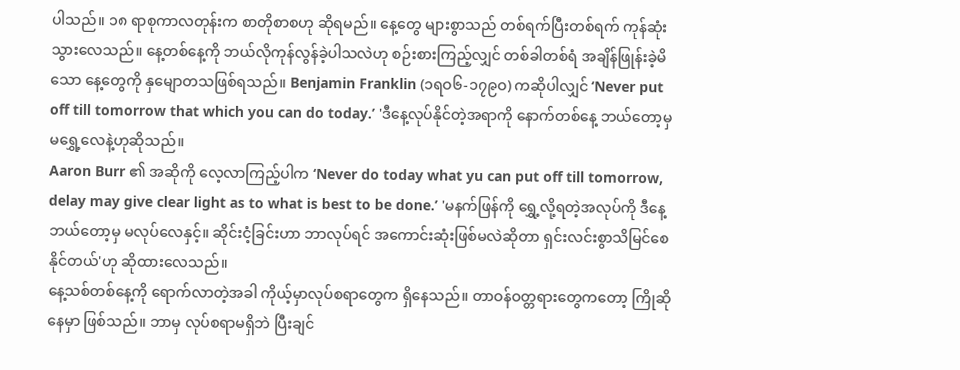ပါသည်။ ၁၈ ရာစုကာလတုန်းက စာတိုစာစဟု ဆိုရမည်။ နေ့တွေ များစွာသည် တစ်ရက်ပြီးတစ်ရက် ကုန်ဆုံးသွားလေသည်။ နေ့တစ်နေ့ကို ဘယ်လိုကုန်လွန်ခဲ့ပါသလဲဟု စဉ်းစားကြည့်လျှင် တစ်ခါတစ်ရံ အချိန်ဖြုန်းခဲ့မိသော နေ့တွေကို နှမျောတသဖြစ်ရသည်။ Benjamin Franklin (၁ရဝ၆-၁၇၉ဝ) ကဆိုပါလျှင် ‘Never put off till tomorrow that which you can do today.’ 'ဒီနေ့လုပ်နိုင်တဲ့အရာကို နောက်တစ်နေ့ ဘယ်တော့မှ မရွှေ့လေနဲ့ဟုဆိုသည်။
Aaron Burr ၏ အဆိုကို လေ့လာကြည့်ပါက ‘Never do today what yu can put off till tomorrow, delay may give clear light as to what is best to be done.’ 'မနက်ဖြန်ကို ရွှေ့လို့ရတဲ့အလုပ်ကို ဒီနေ့ဘယ်တော့မှ မလုပ်လေနှင့်။ ဆိုင်းငံ့ခြင်းဟာ ဘာလုပ်ရင် အကောင်းဆုံးဖြစ်မလဲဆိုတာ ရှင်းလင်းစွာသိမြင်စေနိုင်တယ်'ဟု ဆိုထားလေသည်။
နေ့သစ်တစ်နေ့ကို ရောက်လာတဲ့အခါ ကိုယ့်မှာလုပ်စရာတွေက ရှိနေသည်။ တာဝန်ဝတ္တရားတွေကတော့ ကြိုဆိုနေမှာ ဖြစ်သည်။ ဘာမှ လုပ်စရာမရှိဘဲ ပြီးချင်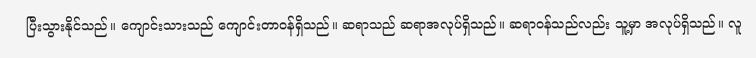ပြီးသွားနိုင်သည်။ ကျောင်းသားသည် ကျောင်းတာဝန်ရှိသည်။ ဆရာသည် ဆရာအလုပ်ရှိသည်။ ဆရာဝန်သည်လည်း သူ့မှာ အလုပ်ရှိသည်။ လူ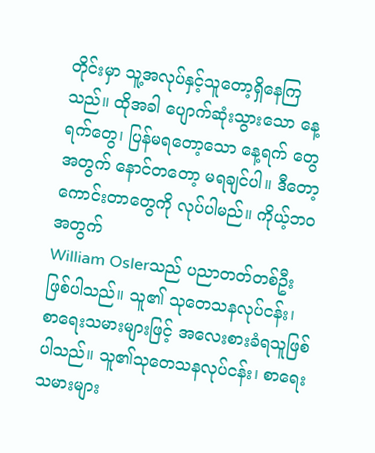တိုင်းမှာ သူ့အလုပ်နှင့်သူတော့ရှိနေကြသည်။ ထိုအခါ ပျောက်ဆုံးသွားသော နေ့ရက်တွေ၊ ပြန်မရတော့သော နေ့ရက် တွေအတွက် နောင်တတော့ မရချင်ပါ။ ဒီတော့ ကောင်းတာတွေကို လုပ်ပါမည်။ ကိုယ့်ဘဝအတွက်
William Oslerသည် ပညာတတ်တစ်ဦးဖြစ်ပါသည်။ သူ၏ သုတေသနလုပ်ငန်း၊ စာရေးသမားများဖြင့် အလေးစားခံရသူဖြစ်ပါသည်။ သူ၏သုတေသနလုပ်ငန်း၊ စာရေးသမားများ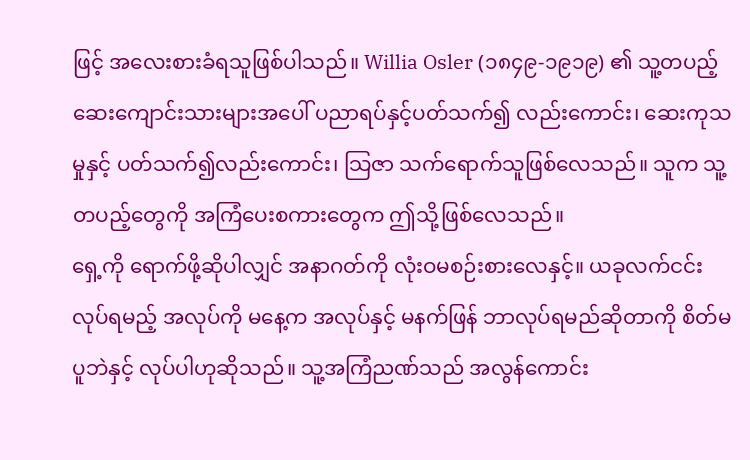ဖြင့် အလေးစားခံရသူဖြစ်ပါသည်။ Willia Osler (၁၈၄၉-၁၉၁၉) ၏ သူ့တပည့်ဆေးကျောင်းသားများအပေါ် ပညာရပ်နှင့်ပတ်သက်၍ လည်းကောင်း၊ ဆေးကုသမှုနှင့် ပတ်သက်၍လည်းကောင်း၊ သြဇာ သက်ရောက်သူဖြစ်လေသည်။ သူက သူ့တပည့်တွေကို အကြံပေးစကားတွေက ဤသို့ဖြစ်လေသည်။
ရှေ့ကို ရောက်ဖို့ဆိုပါလျှင် အနာဂတ်ကို လုံးဝမစဉ်းစားလေနှင့်။ ယခုလက်ငင်းလုပ်ရမည့် အလုပ်ကို မနေ့က အလုပ်နှင့် မနက်ဖြန် ဘာလုပ်ရမည်ဆိုတာကို စိတ်မပူဘဲနှင့် လုပ်ပါဟုဆိုသည်။ သူ့အကြံညဏ်သည် အလွန်ကောင်း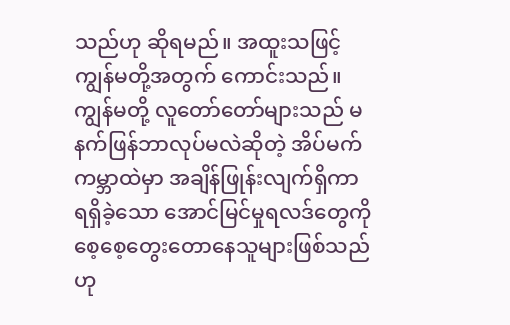သည်ဟု ဆိုရမည်။ အထူးသဖြင့် ကျွန်မတို့အတွက် ကောင်းသည်။ ကျွန်မတို့ လူတော်တော်များသည် မနက်ဖြန်ဘာလုပ်မလဲဆိုတဲ့ အိပ်မက်ကမ္ဘာထဲမှာ အချိန်ဖြုန်းလျက်ရှိကာ ရရှိခဲ့သော အောင်မြင်မှုရလဒ်တွေကို စေ့စေ့တွေးတောနေသူများဖြစ်သည်ဟု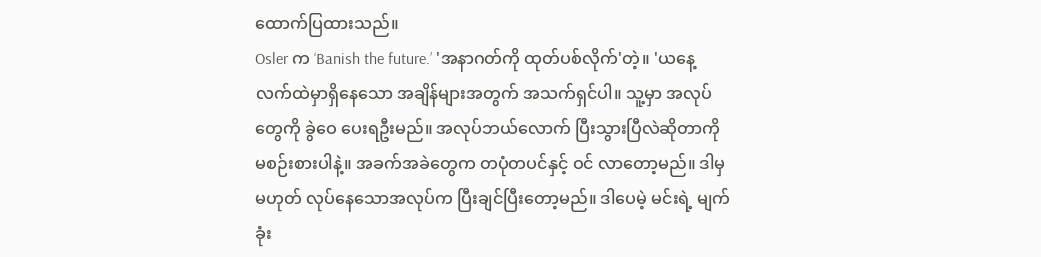ထောက်ပြထားသည်။
Osler က ‘Banish the future.’ 'အနာဂတ်ကို ထုတ်ပစ်လိုက်'တဲ့။ 'ယနေ့ လက်ထဲမှာရှိနေသော အချိန်များအတွက် အသက်ရှင်ပါ။ သူ့မှာ အလုပ်တွေကို ခွဲဝေ ပေးရဦးမည်။ အလုပ်ဘယ်လောက် ပြီးသွားပြီလဲဆိုတာကို မစဉ်းစားပါနဲ့။ အခက်အခဲတွေက တပုံတပင်နှင့် ဝင် လာတော့မည်။ ဒါမှမဟုတ် လုပ်နေသောအလုပ်က ပြီးချင်ပြီးတော့မည်။ ဒါပေမဲ့ မင်းရဲ့ မျက်ခုံး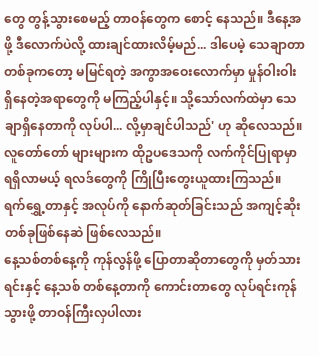တွေ တွန့်သွားစေမည့် တာဝန်တွေက စောင့် နေသည်။ ဒီနေ့အဖို့ ဒီလောက်ပဲလို့ ထားချင်ထားလိမ့်မည်... ဒါပေမဲ့ သေချာတာတစ်ခုကတော့ မမြင်ရတဲ့ အကွာအဝေးလောက်မှာ မှုန်ဝါးဝါး ရှိနေတဲ့အရာတွေကို မကြည့်ပါနှင့်။ သို့သော်လက်ထဲမှာ သေချာရှိနေတာကို လုပ်ပါ... လို့မှာချင်ပါသည်' ဟု ဆိုလေသည်။ လူတော်တော် များများက ထိုဥပဒေသကို လက်ကိုင်ပြုရာမှာ ရရှိလာမယ့် ရလဒ်တွေကို ကြိုပြီးတွေးယူထားကြသည်။ ရက်ရွှေ့တာနှင့် အလုပ်ကို နောက်ဆုတ်ခြင်းသည် အကျင့်ဆိုးတစ်ခုဖြစ်နေဆဲ ဖြစ်လေသည်။
နေ့သစ်တစ်နေ့ကို ကုန်လွန်ဖို့ ပြောတာဆိုတာတွေကို မှတ်သားရင်းနှင့် နေ့သစ် တစ်နေ့တာကို ကောင်းတာတွေ လုပ်ရင်းကုန်သွားဖို့ တာဝန်ကြီးလှပါလား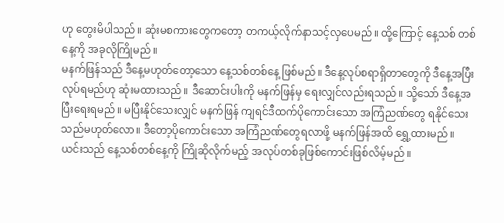ဟု တွေးမိပါသည်။ ဆုံးမစကားတွေကတော့ တကယ့်လိုက်နာသင့်လှပေမည်။ ထို့ကြောင့် နေ့သစ် တစ်နေ့ကို အခုလိုကြိုမည်။
မနက်ဖြန်သည် ဒီနေ့မဟုတ်တော့သော နေ့သစ်တစ်နေ့ ဖြစ်မည်။ ဒီနေ့လုပ်စရာရှိတာတွေကို ဒီနေ့အပြီးလုပ်ရမည်ဟု ဆုံးမထားသည်။ ဒီဆောင်းပါးကို မနက်ဖြန်မှ ရေးလျှင်လည်းရသည်။ သို့သော် ဒီနေ့အပြီးရေးရမည်။ မပြီးနိုင်သေးလျှင် မနက်ဖြန် ကျရင်ဒီထက်ပိုကောင်းသော အကြံညဏ်တွေ ရနိုင်သေးသည်မဟုတ်လော။ ဒီတော့ပိုကောင်းသော အကြံညဏ်တွေရလာဖို့ မနက်ဖြန်အထိ ရွှေ့ထားမည်။ ယင်းသည် နေ့သစ်တစ်နေ့ကို ကြိုဆိုလိုက်မည့် အလုပ်တစ်ခုဖြစ်ကောင်းဖြစ်လိမ့်မည်။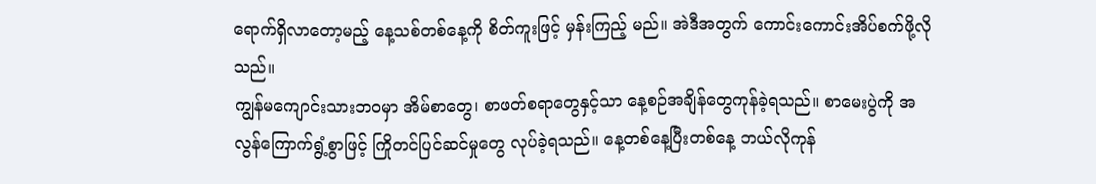ရောက်ရှိလာတော့မည့် နေ့သစ်တစ်နေ့ကို စိတ်ကူးဖြင့် မှန်းကြည့် မည်။ အဲဒီအတွက် ကောင်းကောင်းအိပ်စက်ဖို့လိုသည်။
ကျွန်မကျောင်းသားဘဝမှာ အိမ်စာတွေ၊ စာဖတ်စရာတွေနှင့်သာ နေ့စဉ်အချိန်တွေကုန်ခဲ့ရသည်။ စာမေးပွဲကို အလွန်ကြောက်ရွံ့စွာဖြင့် ကြိုတင်ပြင်ဆင်မှုတွေ လုပ်ခဲ့ရသည်။ နေ့တစ်နေ့ပြီးတစ်နေ့ ဘယ်လိုကုန်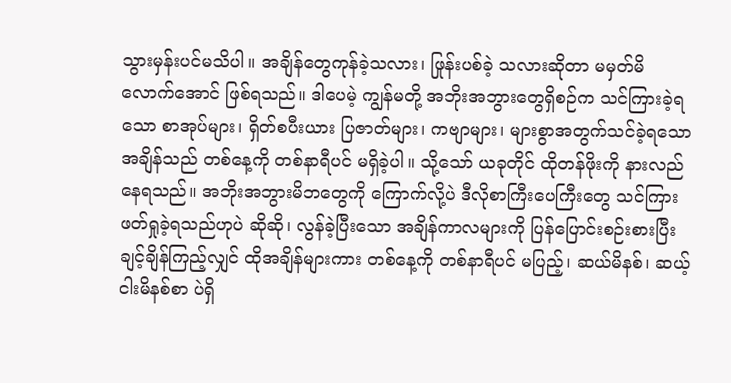သွားမှန်းပင်မသိပါ။ အချိန်တွေကုန်ခဲ့သလား၊ ဖြုန်းပစ်ခဲ့ သလားဆိုတာ မမှတ်မိလောက်အောင် ဖြစ်ရသည်။ ဒါပေမဲ့ ကျွန်မတို့ အဘိုးအဘွားတွေရှိစဉ်က သင်ကြားခဲ့ရသော စာအုပ်များ၊ ရှိတ်စပီးယား ပြဇာတ်များ၊ ကဗျာများ၊ များစွာအတွက်သင်ခဲ့ရသော အချိန်သည် တစ်နေ့ကို တစ်နာရီပင် မရှိခဲ့ပါ။ သို့သော် ယခုတိုင် ထိုတန်ဖိုးကို နားလည်နေရသည်။ အဘိုးအဘွားမိဘတွေကို ကြောက်လို့ပဲ ဒီလိုစာကြီးပေကြီးတွေ သင်ကြားဖတ်ရှုခဲ့ရသည်ဟုပဲ ဆိုဆို၊ လွန်ခဲ့ပြီးသော အချိန်ကာလများကို ပြန်ပြောင်းစဉ်းစားပြီး ချင့်ချိန်ကြည့်လျှင် ထိုအချိန်များကား တစ်နေ့ကို တစ်နာရီပင် မပြည့်၊ ဆယ်မိနစ်၊ ဆယ့်ငါးမိနစ်စာ ပဲရှိ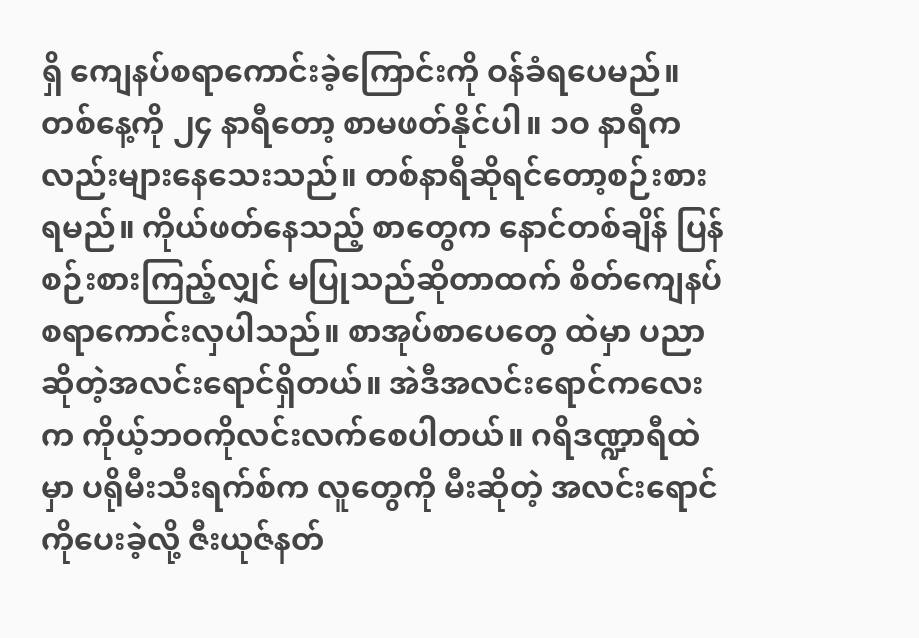ရှိ ကျေနပ်စရာကောင်းခဲ့ကြောင်းကို ဝန်ခံရပေမည်။
တစ်နေ့ကို ၂၄ နာရီတော့ စာမဖတ်နိုင်ပါ။ ၁ဝ နာရီကလည်းများနေသေးသည်။ တစ်နာရီဆိုရင်တော့စဉ်းစားရမည်။ ကိုယ်ဖတ်နေသည့် စာတွေက နောင်တစ်ချိန် ပြန်စဉ်းစားကြည့်လျှင် မပြုသည်ဆိုတာထက် စိတ်ကျေနပ်စရာကောင်းလှပါသည်။ စာအုပ်စာပေတွေ ထဲမှာ ပညာဆိုတဲ့အလင်းရောင်ရှိတယ်။ အဲဒီအလင်းရောင်ကလေးက ကိုယ့်ဘဝကိုလင်းလက်စေပါတယ်။ ဂရိဒဏ္ဍာရီထဲမှာ ပရိုမီးသီးရက်စ်က လူတွေကို မီးဆိုတဲ့ အလင်းရောင်ကိုပေးခဲ့လို့ ဇီးယုဇ်နတ်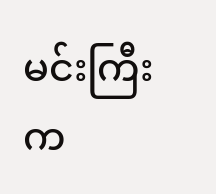မင်းကြီးက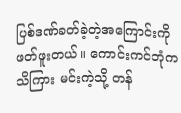ပြစ်ဒဏ်ခတ်ခဲ့တဲ့အကြောင်းကို ဖတ်ဖူးတယ်။ ကောင်းကင်ဘုံက သိကြား မင်းကဲ့သို့ တန်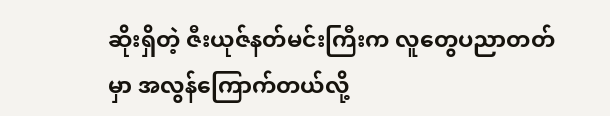ဆိုးရှိတဲ့ ဇီးယုဇ်နတ်မင်းကြီးက လူတွေပညာတတ်မှာ အလွန်ကြောက်တယ်လို့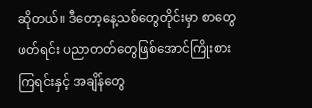ဆိုတယ်။ ဒီတော့နေ့သစ်တွေတိုင်းမှာ စာတွေ ဖတ်ရင်း ပညာတတ်တွေဖြစ်အောင်ကြိုးစားကြရင်းနှင့် အချိန်တွေ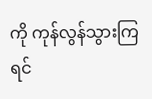ကို ကုန်လွန်သွားကြရင်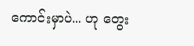ကောင်းမှာပဲ... ဟု တွေး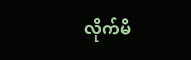လိုက်မိ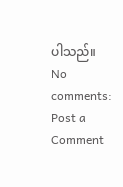ပါသည်။
No comments:
Post a Comment